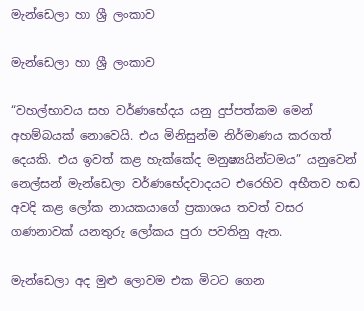මැන්ඩෙලා හා ශ්‍රී ලංකාව

මැන්ඩෙලා හා ශ්‍රී ලංකාව

“වහල්භාවය සහ වර්ණභේදය යනු දුප්පත්කම මෙන් අහම්බයක් නොවෙයි. එය මිනිසුන්ම නිර්මාණය කරගත් දෙයකි. එය ඉවත් කළ හැක්කේද මනුෂ්‍යයින්ටමය” යනුවෙන් නෙල්සන් මැන්ඩෙලා වර්ණභේදවාදයට එරෙහිව අභීතව හඬ අවදි කළ ලෝක නායකයාගේ ප්‍රකාශය තවත් වසර ගණනාවක් යනතුරු ලෝකය පුරා පවතිනු ඇත.

මැන්ඩෙලා අද මුළු ලොවම එක මිටට ගෙන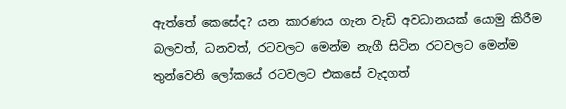ඇත්තේ කෙසේද? යන කාරණය ගැන වැඩි අවධානයක් යොමු කිරීම බලවත්, ධනවත්, රටවලට මෙන්ම නැගී සිටින රටවලට මෙන්ම තුන්වෙනි ලෝකයේ රටවලට එකසේ වැදගත්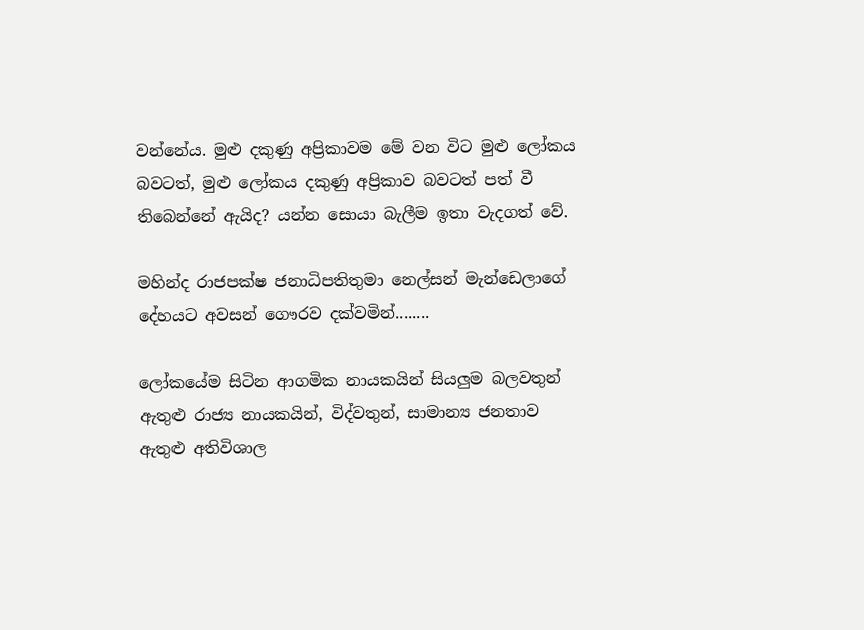වන්නේය. මුළු දකුණු අප්‍රිකාවම මේ වන විට මුළු ලෝකය බවටත්, මුළු ලෝකය දකුණු අප්‍රිකාව බවටත් පත් වී තිබෙන්නේ ඇයිද? යන්න සොයා බැලීම ඉතා වැදගත් වේ.

මහින්ද රාජපක්ෂ ජනාධිපතිතුමා නෙල්සන් මැන්ඩෙලාගේ දේහයට අවසන් ගෞරව දක්වමින්........

ලෝකයේම සිටින ආගමික නායකයින් සියලුම බලවතුන් ඇතුළු රාජ්‍ය නායකයින්, විද්වතුන්, සාමාන්‍ය ජනතාව ඇතුළු අතිවිශාල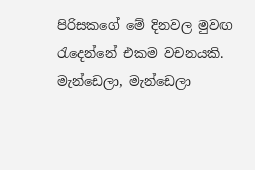පිරිසකගේ මේ දිනවල මුවඟ රැදෙන්නේ එකම වචනයකි. මැන්ඩෙලා, මැන්ඩෙලා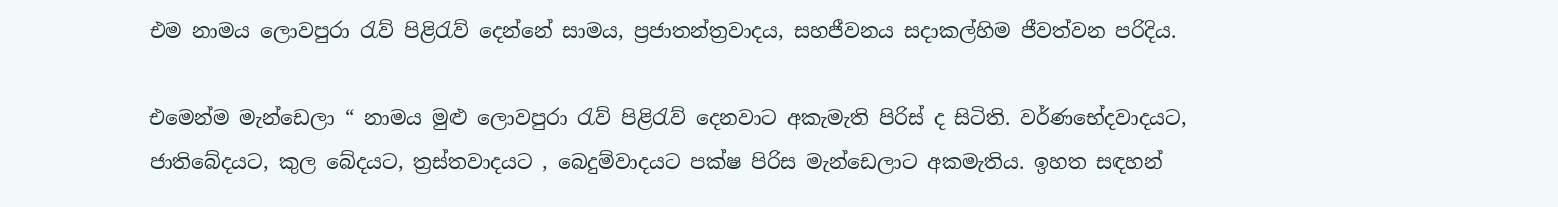එම නාමය ලොවපුරා රැව් පිළිරැව් දෙන්නේ සාමය, ප්‍රජාතන්ත්‍රවාදය, සහජීවනය සදාකල්හිම ජීවත්වන පරිදිය.

එමෙන්ම මැන්ඩෙලා “ නාමය මුළු ලොවපුරා රැව් පිළිරැව් දෙනවාට අකැමැති පිරිස් ද සිටිති. වර්ණභේදවාදයට, ජාතිබේදයට, කුල බේදයට, ත්‍රස්තවාදයට , බෙදුම්වාදයට පක්ෂ පිරිස මැන්ඩෙලාට අකමැතිය. ඉහත සඳහන්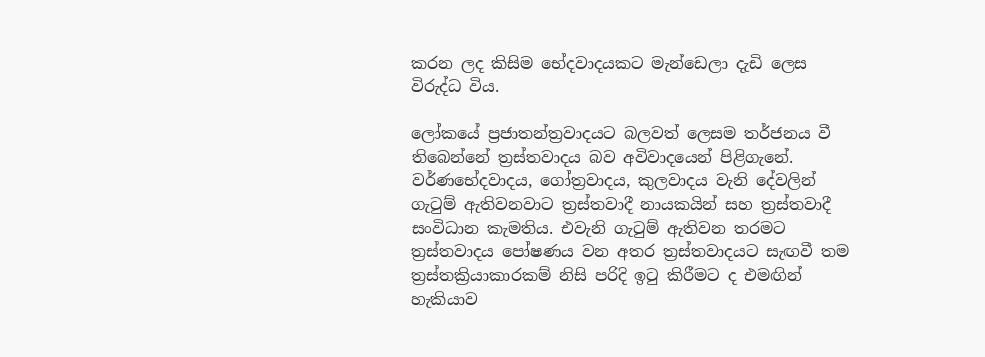කරන ලද කිසිම භේදවාදයකට මැන්ඩෙලා දැඩි ලෙස විරුද්ධ විය.

ලෝකයේ ප්‍රජාතන්ත්‍රවාදයට බලවත් ලෙසම තර්ජනය වී තිබෙන්නේ ත්‍රස්තවාදය බව අවිවාදයෙන් පිළිගැනේ. වර්ණභේදවාදය, ගෝත්‍රවාදය, කුලවාදය වැනි දේවලින් ගැටුම් ඇතිවනවාට ත්‍රස්තවාදී නායකයින් සහ ත්‍රස්තවාදී සංවිධාන කැමතිය. එවැනි ගැටුම් ඇතිවන තරමට ත්‍රස්තවාදය පෝෂණය වන අතර ත්‍රස්තවාදයට සැඟවී තම ත්‍රස්තක්‍රියාකාරකම් නිසි පරිදි ඉටු කිරීමට ද එමඟින් හැකියාව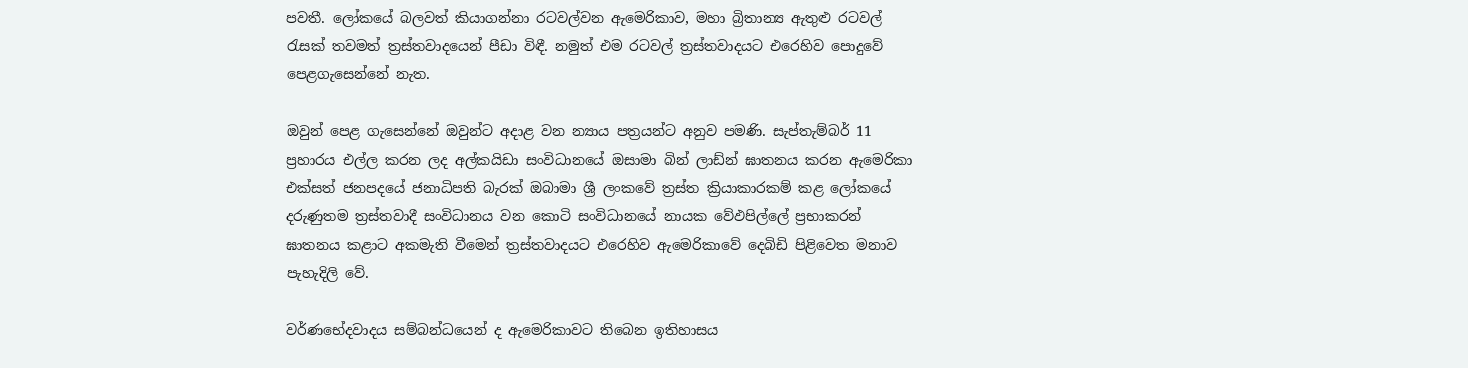පවතී. ලෝකයේ බලවත් කියාගන්නා රටවල්වන ඇමෙරිකාව, මහා බ්‍රිතාන්‍ය ඇතුළු රටවල් රැසක් තවමත් ත්‍රස්තවාදයෙන් පීඩා විඳී. නමුත් එම රටවල් ත්‍රස්තවාදයට එරෙහිව පොදුවේ පෙළගැසෙන්නේ නැත.

ඔවුන් පෙළ ගැසෙන්නේ ඔවුන්ට අදාළ වන න්‍යාය පත්‍රයන්ට අනුව පමණි. සැප්තැම්බර් 11 ප්‍රහාරය එල්ල කරන ලද අල්කයිඩා සංවිධානයේ ඔසාමා බින් ලාඩ්න් ඝාතනය කරන ඇමෙරිකා එක්සත් ජනපදයේ ජනාධිපති බැරක් ඔබාමා ශ්‍රී ලංකවේ ත්‍රස්ත ක්‍රියාකාරකම් කළ ලෝකයේ දරුණුතම ත්‍රස්තවාදී සංවිධානය වන කොටි සංවිධානයේ නායක වේඵපිල්ලේ ප්‍රභාකරන් ඝාතනය කළාට අකමැති වීමෙන් ත්‍රස්තවාදයට එරෙහිව ඇමෙරිකාවේ දෙබිඩි පිළිවෙත මනාව පැහැදිලි වේ.

වර්ණභේදවාදය සම්බන්ධයෙන් ද ඇමෙරිකාවට තිබෙන ඉතිහාසය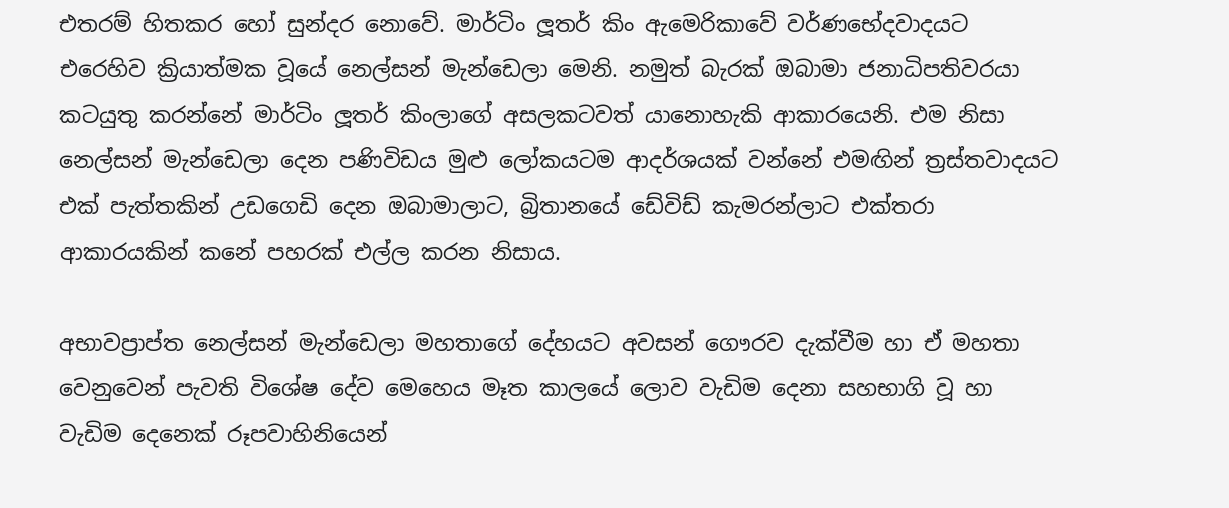එතරම් හිතකර හෝ සුන්දර නොවේ. මාර්ටිං ලූතර් කිං ඇමෙරිකාවේ වර්ණභේදවාදයට එරෙහිව ක්‍රියාත්මක වූයේ නෙල්සන් මැන්ඩෙලා මෙනි. නමුත් බැරක් ඔබාමා ජනාධිපතිවරයා කටයුතු කරන්නේ මාර්ටිං ලූතර් කිංලාගේ අසලකටවත් යානොහැකි ආකාරයෙනි. එම නිසා නෙල්සන් මැන්ඩෙලා දෙන පණිවිඩය මුළු ලෝකයටම ආදර්ශයක් වන්නේ එමඟින් ත්‍රස්තවාදයට එක් පැත්තකින් උඩගෙඩි දෙන ඔබාමාලාට, බ්‍රිතානයේ ඩේවිඩ් කැමරන්ලාට එක්තරා ආකාරයකින් කනේ පහරක් එල්ල කරන නිසාය.

අභාවප්‍රාප්ත නෙල්සන් මැන්ඩෙලා මහතාගේ දේහයට අවසන් ගෞරව දැක්වීම හා ඒ මහතා වෙනුවෙන් පැවති විශේෂ දේව මෙහෙය මෑත කාලයේ ලොව වැඩිම දෙනා සහභාගි වූ හා වැඩිම දෙනෙක් රූපවාහිනියෙන්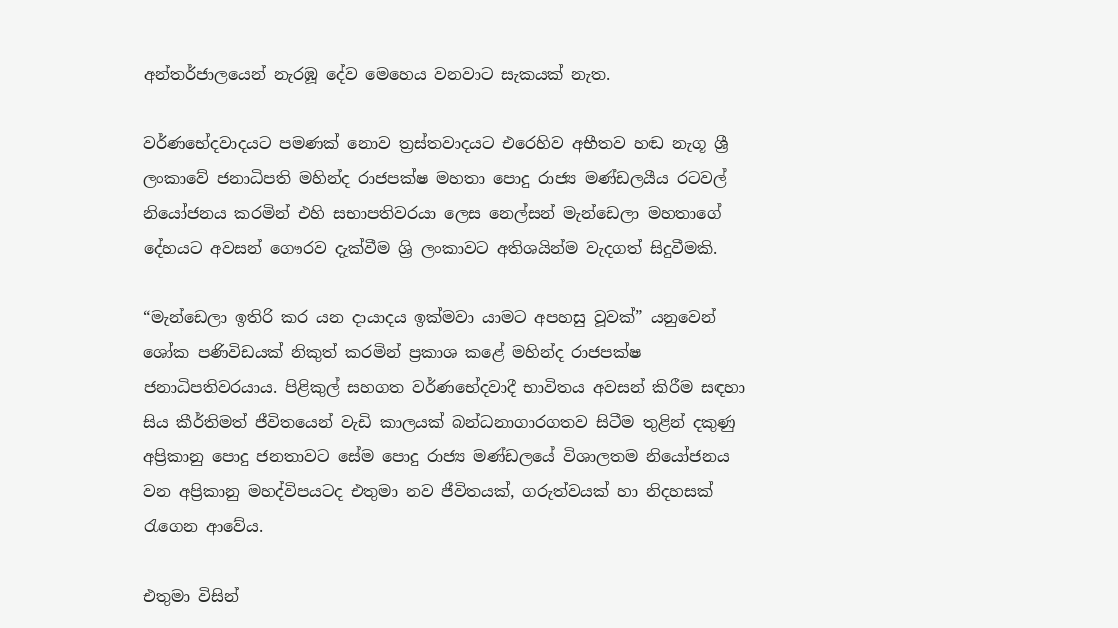අන්තර්ජාලයෙන් නැරඹූ දේව මෙහෙය වනවාට සැකයක් නැත.

වර්ණභේදවාදයට පමණක් නොව ත්‍රස්තවාදයට එරෙහිව අභීතව හඬ නැගූ ශ්‍රී ලංකාවේ ජනාධිපති මහින්ද රාජපක්ෂ මහතා පොදු රාජ්‍ය මණ්ඩලයීය රටවල් නියෝජනය කරමින් එහි සභාපතිවරයා ලෙස නෙල්සන් මැන්ඩෙලා මහතාගේ දේහයට අවසන් ගෞරව දැක්වීම ශ්‍රි ලංකාවට අතිශයින්ම වැදගත් සිදුවීමකි.

“මැන්ඩෙලා ඉතිරි කර යන දායාදය ඉක්මවා යාමට අපහසු වූවක්” යනුවෙන් ශෝක පණිවිඩයක් නිකුත් කරමින් ප්‍රකාශ කළේ මහින්ද රාජපක්ෂ ජනාධිපතිවරයාය. පිළිකුල් සහගත වර්ණභේදවාදී භාවිතය අවසන් කිරීම සඳහා සිය කීර්තිමත් ජීවිතයෙන් වැඩි කාලයක් බන්ධනාගාරගතව සිටීම තුළින් දකුණු අප්‍රිකානු පොදු ජනතාවට සේම පොදු රාජ්‍ය මණ්ඩලයේ විශාලතම නියෝජනය වන අප්‍රිකානු මහද්විපයටද එතුමා නව ජීවිතයක්, ගරුත්වයක් හා නිදහසක් රැගෙන ආවේය.

එතුමා විසින්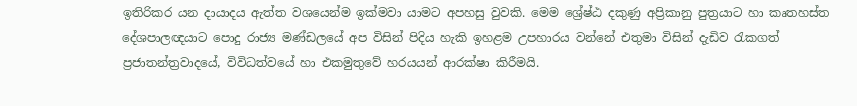ඉතිරිකර යන දායාදය ඇත්ත වශයෙන්ම ඉක්මවා යාමට අපහසු වුවකි. මෙම ශ්‍රේෂ්ඨ දකුණු අප්‍රිකානු පුත්‍රයාට හා කෘතහස්ත දේශපාලඥයාට පොදු රාජ්‍ය මණ්ඩලයේ අප විසින් පිදිය හැකි ඉහළම උපහාරය වන්නේ එතුමා විසින් දැඩිව රැකගත් ප්‍රජාතන්ත්‍රවාදයේ, විවිධත්වයේ හා එකමුතුවේ හරයයන් ආරක්ෂා කිරීමයි.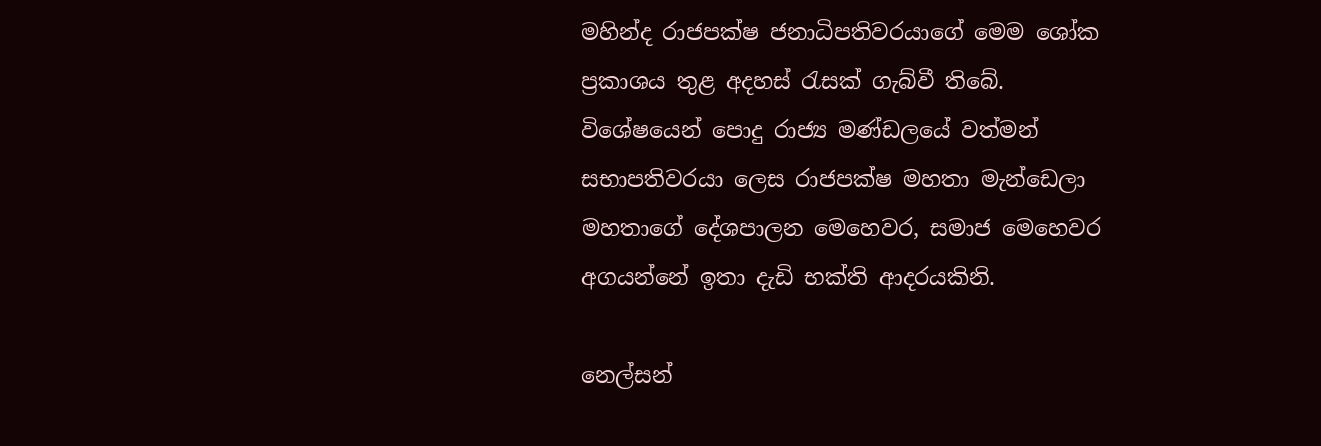මහින්ද රාජපක්ෂ ජනාධිපතිවරයාගේ මෙම ශෝක ප්‍රකාශය තුළ අදහස් රැසක් ගැබ්වී තිබේ. විශේෂයෙන් පොදු රාජ්‍ය මණ්ඩලයේ වත්මන් සභාපතිවරයා ලෙස රාජපක්ෂ මහතා මැන්ඩෙලා මහතාගේ දේශපාලන මෙහෙවර, සමාජ මෙහෙවර අගයන්නේ ඉතා දැඩි භක්ති ආදරයකිනි.

නෙල්සන්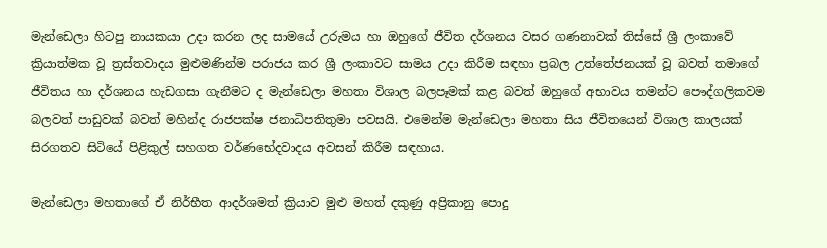මැන්ඩෙලා හිටපු නායකයා උදා කරන ලද සාමයේ උරුමය හා ඔහුගේ ජීවිත දර්ශනය වසර ගණනාවක් තිස්සේ ශ්‍රී ලංකාවේ ක්‍රියාත්මක වූ ත්‍රස්තවාදය මුළුමණින්ම පරාජය කර ශ්‍රී ලංකාවට සාමය උදා කිරීම සඳහා ප්‍රබල උත්තේජනයක් වූ බවත් තමාගේ ජීවිතය හා දර්ශනය හැඩගසා ගැනීමට ද මැන්ඩෙලා මහතා විශාල බලපෑමක් කළ බවත් ඔහුගේ අභාවය තමන්ට පෞද්ගලිකවම බලවත් පාඩුවක් බවත් මහින්ද රාජපක්ෂ ජනාධිපතිතුමා පවසයි. එමෙන්ම මැන්ඩෙලා මහතා සිය ජීවිතයෙන් විශාල කාලයක් සිරගතව සිටියේ පිළිකුල් සහගත වර්ණභේදවාදය අවසන් කිරීම සඳහාය.

මැන්ඩෙලා මහතාගේ ඒ නිර්භීත ආදර්ශමත් ක්‍රියාව මුළු මහත් දකුණු අප්‍රිකානු පොදු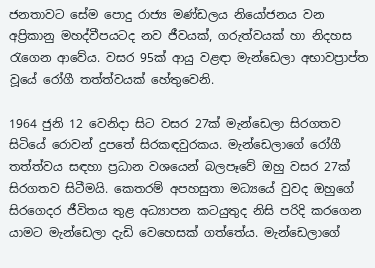ජනතාවට සේම පොදු රාජ්‍ය මණ්ඩලය නියෝජනය වන අප්‍රිකානු මහද්වීපයටද නව ජීවයක්, ගරුත්වයක් හා නිදහස රැගෙන ආවේය. වසර 95ක් ආයු වළඳා මැන්ඩෙලා අභාවප්‍රාප්ත වූයේ රෝගී තත්ත්වයක් හේතුවෙනි.

1964 ජුනි 12 වෙනිදා සිට වසර 27ක් මැන්ඩෙලා සිරගතව සිටියේ රොවන් දුපතේ සිරකඳවුරකය. මැන්ඩෙලාගේ රෝගී තත්ත්වය සඳහා ප්‍රධාන වශයෙන් බලපෑවේ ඔහු ‍වසර 27ක් සිරගතව සිටීමයි. කෙතරම් අපහසුතා මධ්‍යයේ වුවද ඔහුගේ සිරගෙදර ජීවිතය තුළ අධ්‍යාපන කටයුතුද නිසි පරිදි කරගෙන යාමට මැන්ඩෙලා දැඩි වෙහෙසක් ගත්තේය. මැන්ඩෙලාගේ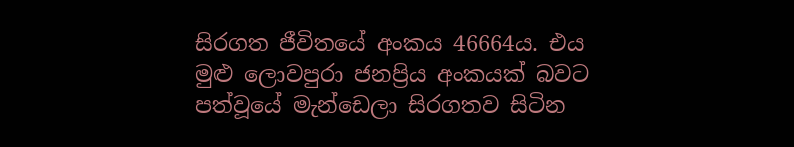සිරගත ජීවිතයේ අංකය 46664ය. එය මුළු ලොවපුරා ජනප්‍රිය අංකයක් බවට පත්වූයේ මැන්ඩෙලා සිරගතව සිටින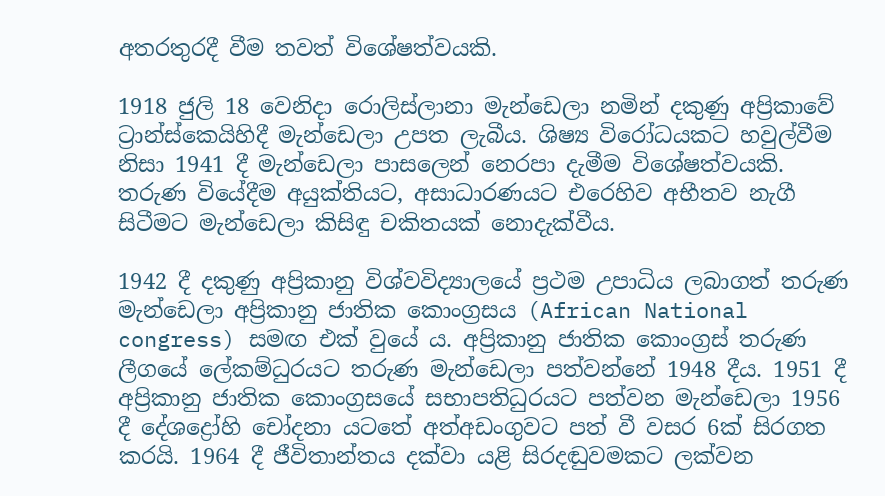අතරතුරදී වීම තවත් විශේෂත්වයකි.

1918 ජුලි 18 වෙනිදා රොලිස්ලානා මැන්ඩෙලා නමින් දකුණු අප්‍රිකාවේ ට්‍රාන්ස්කෙයිහිදී මැන්ඩෙලා උපත ලැබීය. ශිෂ්‍ය විරෝධයකට හවුල්වීම නිසා 1941 දී මැන්ඩෙලා පාසලෙන් නෙරපා දැමීම විශේෂත්වයකි. තරුණ වියේදීම අයුක්තියට, අසාධාරණයට එරෙහිව අභීතව නැගී සිටීමට මැන්ඩෙලා කිසිඳු චකිතයක් නොදැක්වීය.

1942 දී දකුණු අප්‍රිකානු විශ්වවිද්‍යාලයේ ප්‍රථම උපාධිය ලබාගත් තරුණ මැන්ඩෙලා අප්‍රිකානු ජාතික කොංග්‍රසය (African National congress) සමඟ එක් වුයේ ය. අප්‍රිකානු ජාතික කොංග්‍රස් තරුණ ලීගයේ ලේකම්ධුරයට තරුණ මැන්ඩෙලා පත්වන්නේ 1948 දීය. 1951 දී අප්‍රිකානු ජාතික කොංග්‍රසයේ සභාපතිධුරයට පත්වන මැන්ඩෙලා 1956 දී දේශද්‍රෝහි චෝදනා යටතේ අත්අඩංගුවට පත් වී වසර 6ක් සිරගත කරයි. 1964 දී ජීවිතාන්තය දක්වා යළි සිරදඬුවමකට ලක්වන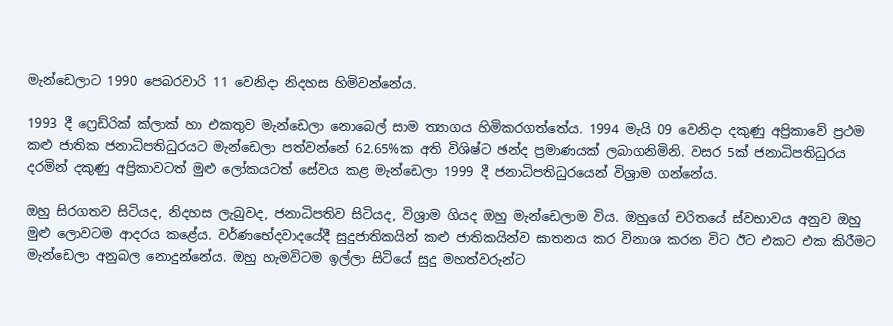මැන්ඩෙලාට 1990 පෙබරවාරි 11 වෙනිදා නිදහස හිමිවන්නේය.

1993 දී ෆ්‍රෙඩ්රික් ක්ලාක් හා එකතුව මැන්ඩෙලා නොබෙල් සාම ත්‍යාගය හිමිකරගත්තේය. 1994 මැයි 09 වෙනිදා දකුණු අප්‍රිකාවේ ප්‍රථම කළු ජාතික ජනාධිපතිධුරයට මැන්ඩෙලා පත්වන්නේ 62.65%ක අති විශිෂ්ට ඡන්ද ප්‍රමාණයක් ලබාගනිමිනි. වසර 5ක් ජනාධිපතිධුරය දරමින් දකුණු අප්‍රිකාවටත් මුළු ලෝකයටත් සේවය කළ මැන්ඩෙලා 1999 දී ජනාධිපතිධුරයෙන් විශ්‍රාම ගන්නේය.

ඔහු සිරගතව සිටියද, නිදහස ලැබුවද, ජනාධිපතිව සිටියද, විශ්‍රාම ගියද ඔහු මැන්ඩෙලාම විය. ඔහුගේ චරිතයේ ස්වභාවය අනුව ඔහු මුළු ලොවටම ආදරය කළේය. වර්ණභේදවාදයේදී සුදුජාතිකයින් කළු ජාතිකයින්ව ඝාතනය කර විනාශ කරන විට ඊට එකට එක කිරීමට මැන්ඩෙලා අනුබල නොදුන්නේය. ඔහු හැමවිටම ඉල්ලා සිටියේ සුදු මහත්වරුන්ට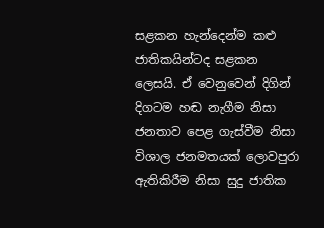සළකන හැන්දෙන්ම කළු ජාතිකයින්ටද සළකන ලෙසයි. ඒ වෙනුවෙන් දිගින් දිගටම හඬ නැගීම නිසා ජනතාව පෙළ ගැස්වීම නිසා විශාල ජනමතයක් ලොවපුරා ඇතිකිරීම නිසා සුදු ජාතික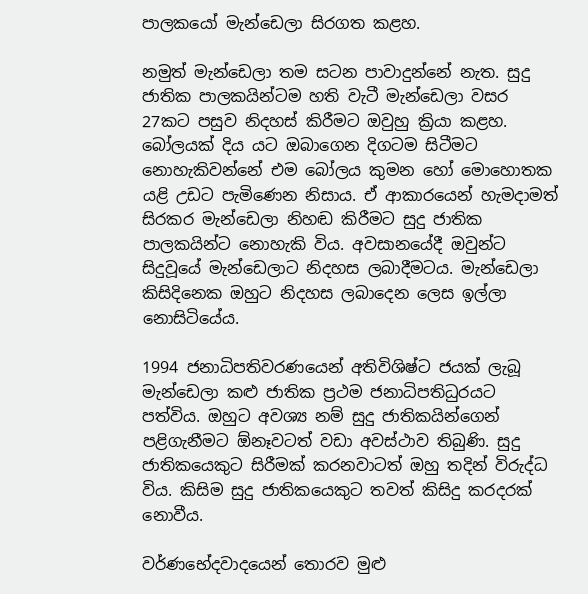පාලකයෝ මැන්ඩෙලා සිරගත කළහ.

නමුත් මැන්ඩෙලා තම සටන පාවාදුන්නේ නැත. සුදු ජාතික පාලකයින්ටම හති වැටී මැන්ඩෙලා වසර 27කට පසුව නිදහස් කිරීමට ඔවුහු ක්‍රියා කළහ. බෝලයක් දිය යට ඔබාගෙන දිගටම සිටීමට නොහැකිවන්නේ එම බෝලය කුමන හෝ මොහොතක යළි උඩට පැමිණෙන නිසාය. ඒ ආකාරයෙන් හැමදාමත් සිරකර මැන්ඩෙලා නිහඬ කිරීමට සුදු ජාතික පාලකයින්ට නොහැකි විය. අවසානයේදී ඔවුන්ට සිදුවූයේ මැන්ඩෙලාට නිදහස ලබාදීමටය. මැන්ඩෙලා කිසිදිනෙක ඔහුට නිදහස ලබාදෙන ලෙස ඉල්ලා නොසිටියේය.

1994 ජනාධිපතිවරණයෙන් අතිවිශිෂ්ට ජයක් ලැබූ මැන්ඩෙලා කළු ජාතික ප්‍රථම ජනාධිපතිධුරයට පත්විය. ඔහුට අවශ්‍ය නම් සුදු ජාතිකයින්ගෙන් පළිගැනීමට ඕනෑවටත් වඩා අවස්ථාව තිබුණි. සුදු ජාතිකයෙකුට සිරීමක් කරනවාටත් ඔහු තදින් විරුද්ධ විය. කිසිම සුදු ජාතිකයෙකුට තවත් කිසිදු කරදරක් නොවීය.

වර්ණභේදවාදයෙන් තොරව මුළු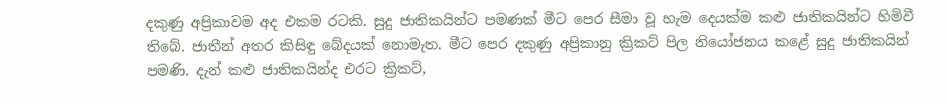දකුණු අප්‍රිකාවම අද එකම රටකි. සුදු ජාතිකයින්ට පමණක් මීට පෙර සීමා වූ හැම දෙයක්ම කළු ජාතිකයින්ට හිමිවී තිබේ. ජාතීන් අතර කිසිඳු බේදයක් නොමැත. මීට පෙර දකුණු අප්‍රිකානු ක්‍රිකට් පිල නියෝජනය කළේ සුදු ජාතිකයින් පමණි. දැන් කළු ජාතිකයින්ද එරට ක්‍රිකට්,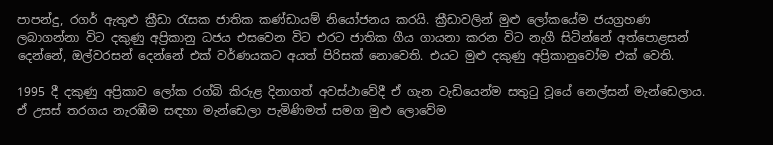පාපන්දු, රගර් ඇතුළු ක්‍රීඩා රැසක ජාතික කණ්ඩායම් නියෝජනය කරයි. ක්‍රීඩාවලින් මුළු ලෝකයේම ජයග්‍රහණ ලබාගන්නා විට දකුණු අප්‍රිකානු ධජය එසවෙන විට එරට ජාතික ගීය ගායනා කරන විට නැගී සිටින්නේ අත්පොළසන් දෙන්නේ, ඔල්වරසන් දෙන්නේ එක් වර්ණයකට අයත් පිරිසක් නොවෙති. එයට මුළු දකුණු අප්‍රිකානුවෝම එක් වෙති.

1995 දී දකුණු අප්‍රිකාව ලෝක රග්බි කිරුළ දිනාගත් අවස්ථාවේදී ඒ ගැන වැඩියෙන්ම සතුටු වූයේ නෙල්සන් මැන්ඩෙලාය. ඒ උසස් තරගය නැරඹීම සඳහා මැන්ඩෙලා පැමිණිමත් සමග මුළු ලොවේම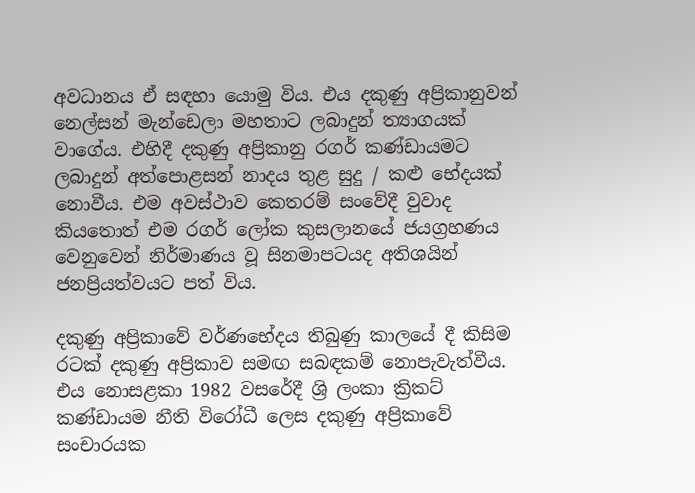අවධානය ‍ඒ සඳහා යොමු විය. එය දකුණු අප්‍රිකානුවන් නෙල්සන් මැන්ඩෙලා මහතාට ලබාදුන් ත්‍යාගයක් වාගේය. එහිදී දකුණු අප්‍රිකානු රගර් කණ්ඩායමට ලබාදුන් අත්පොළසන් නාදය තුළ සුදු / කළු භේදයක් නොවීය. එම අවස්ථාව කෙතරම් සංවේදී වුවාද කියතොත් එම රගර් ලෝක කුසලානයේ ජයග්‍රහණය වෙනුවෙන් නිර්මාණය වූ සිනමාපටයද අතිශයින් ජනප්‍රියත්වයට පත් විය.

දකුණු අප්‍රිකාවේ වර්ණභේදය තිබුණු කාලයේ දී කිසිම රටක් දකුණු අප්‍රිකාව සමඟ සබඳකම් නොපැවැත්වීය. එය නොසළකා 1982 වසරේදී ශ්‍රි ලංකා ක්‍රිකට් කණ්ඩායම නීති විරෝධී ලෙස දකුණු අප්‍රිකාවේ සංචාරයක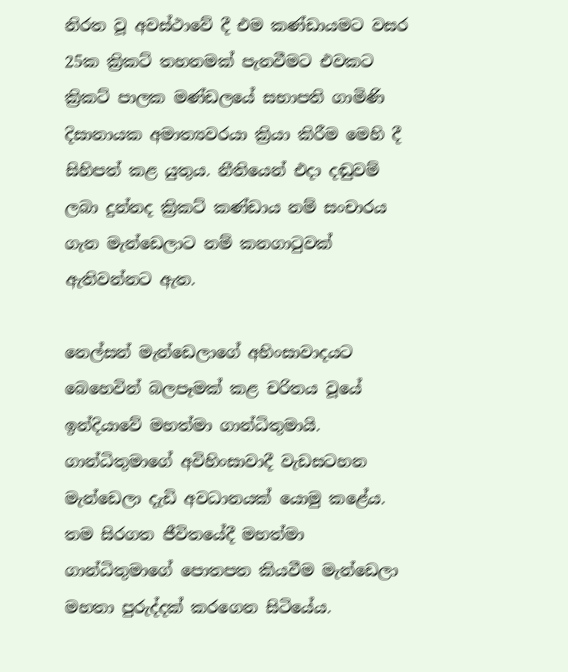නිරත වූ අවස්ථාවේ දී එම කණ්ඩායමට වසර 25ක ක්‍රිකට් තහනමක් පැනවීමට එවකට ක්‍රිකට් පාලක මණ්ඩලයේ සභාපති ගාමිණි දිසානායක අමාත්‍යවරයා ක්‍රියා කිරීම මෙහි දී සිහිපත් කළ යුතුය. නීතියෙන් එදා දඬුවම් ලබා දුන්නද ක්‍රිකට් කණ්ඩාය නම් සංචාරය ගැන මැන්ඩෙලාට නම් කනගාටුවක් ඇතිවන්නට ඇත.

නෙල්සන් මැන්ඩෙලාගේ අහිංසාවාදයට බෙහෙවින් බලපෑමක් කළ චරිතය වූයේ ඉන්දියාවේ මහත්මා ගාන්ධිතුමායි. ගාන්ධිතුමාගේ අවිහිංසාවාදී වැඩසටහන මැන්ඩෙලා දැඩි අවධානයක් යොමු කළේය. තම සිරගත ජීවිතයේදී මහත්මා ගාන්ධිතුමාගේ පොතපත කියවීම මැන්ඩෙලා මහතා පුරුද්දක් කරගෙන සිටියේය.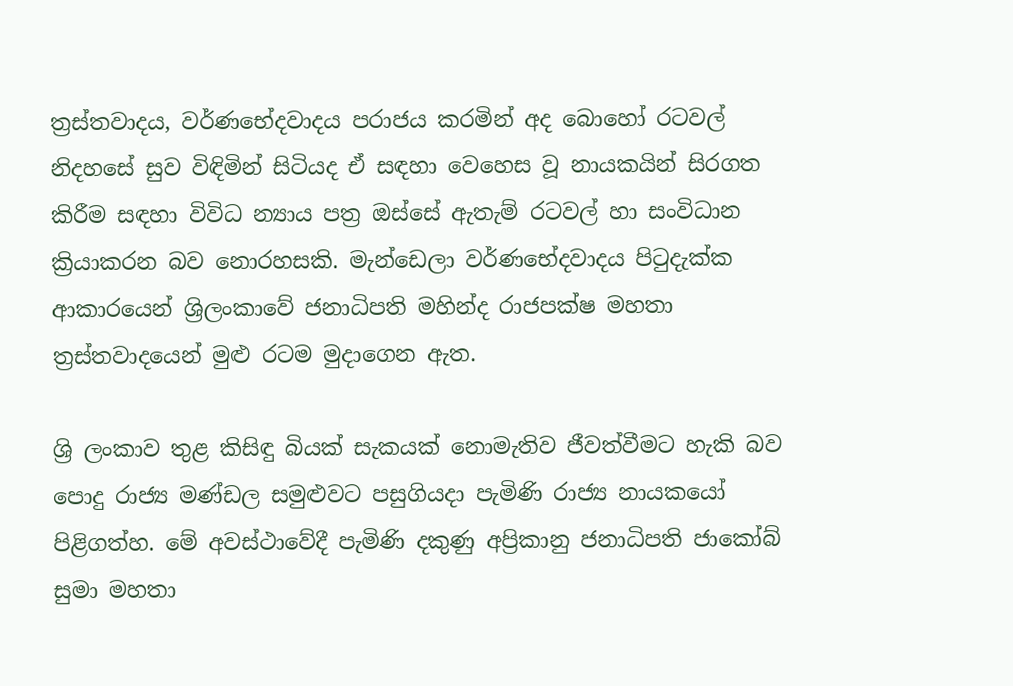ත්‍රස්තවාදය, වර්ණභේදවාදය පරාජය කරමින් අද බොහෝ රටවල් නිදහසේ සුව විඳිමින් සිටියද ඒ සඳහා වෙහෙස වූ නායකයින් සිරගත කිරීම සඳහා විවිධ න්‍යාය පත්‍ර ඔස්සේ ඇතැම් රටවල් හා සංවිධාන ක්‍රියාකරන බව නොරහසකි. මැන්ඩෙලා වර්ණභේදවාදය පිටුදැක්ක ආකාරයෙන් ශ්‍රිලංකාවේ ජනාධිපති මහින්ද රාජපක්ෂ මහතා ත්‍රස්තවාදයෙන් මුළු රටම මුදාගෙන ඇත.

ශ්‍රි ලංකාව තුළ කිසිඳු බියක් සැකයක් නොමැතිව ජීවත්වීමට හැකි බව පොදු රාජ්‍ය මණ්ඩල සමුළුවට පසුගියදා පැමිණි රාජ්‍ය නායකයෝ පිළිගත්හ. මේ අවස්ථාවේදී පැමිණි දකුණු අප්‍රිකානු ජනාධිපති ජාකෝබ් සුමා මහතා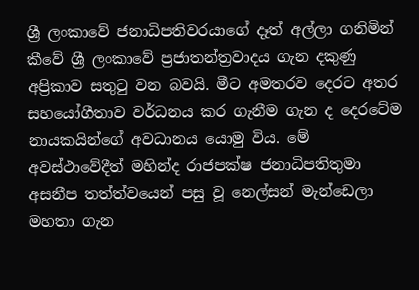ශ්‍රී ලංකාවේ ජනාධිපතිවරයාගේ දෑත් අල්ලා ගනිමින් කීවේ ශ්‍රී ලංකාවේ ප්‍රජාතන්ත්‍රවාදය ගැන දකුණු අප්‍රිකාව සතුටු වන බවයි. මීට අමතරව දෙරට අතර සහයෝගීතාව වර්ධනය කර ගැනීම ගැන ද දෙරටේම නායකයින්ගේ අවධානය යොමු විය. මේ අවස්ථාවේදීත් මහින්ද රාජපක්ෂ ජනාධිපතිතුමා අසනීප තත්ත්වයෙන් පසු වූ නෙල්සන් මැන්ඩෙලා මහතා ගැන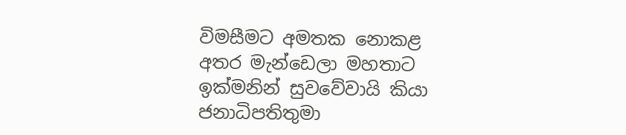විමසීමට අමතක නොකළ අතර මැන්ඩෙලා මහතාට ඉක්මනින් සුවවේවායි කියා ජනාධිපතිතුමා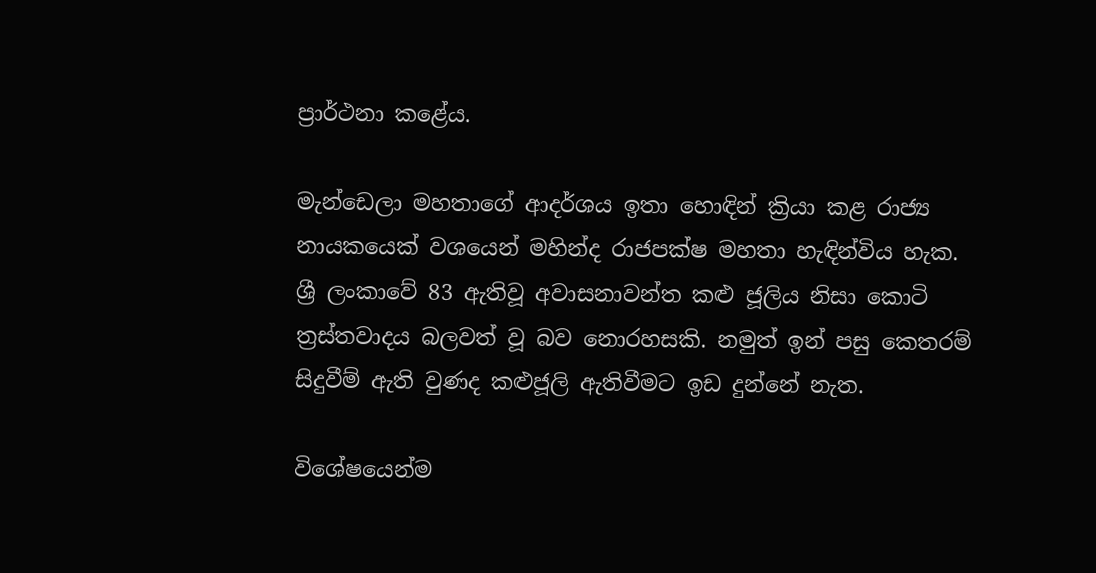ප්‍රාර්ථනා කළේය.

මැන්ඩෙලා මහතාගේ ආදර්ශය ඉතා හොඳින් ක්‍රියා කළ රාජ්‍ය නායකයෙක් වශයෙන් මහින්ද රාජපක්ෂ මහතා හැඳින්විය හැක. ශ්‍රී ලංකාවේ 83 ඇතිවූ අවාසනාවන්ත කළු ජූලිය නිසා කොටි ත්‍රස්තවාදය බලවත් වූ බව නොරහසකි. නමුත් ඉන් පසු කෙ‍තරම් සිදුවීම් ඇති වුණද කළුජූලි ඇතිවීමට ඉඩ දුන්නේ නැත.

විශේෂයෙන්ම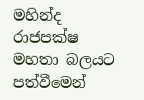මහින්ද රාජපක්ෂ මහතා බලයට පත්වීමෙන්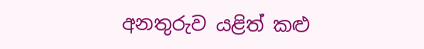අනතුරුව යළිත් කළු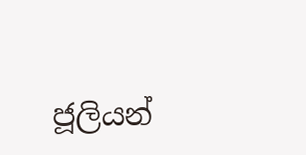ජූලියන්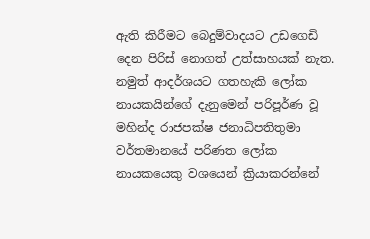ඇති කිරීමට බෙදුම්වාදයට උඩගෙඩි දෙන පිරිස් නොගත් උත්සාහයක් නැත. නමුත් ආදර්ශයට ගතහැකි ලෝක නායකයින්ගේ දැනුමෙන් පරිපූර්ණ වූ මහින්ද රාජපක්ෂ ජනාධිපතිතුමා වර්තමානයේ පරිණත ලෝක නායකයෙකු වශයෙන් ක්‍රියාකරන්නේ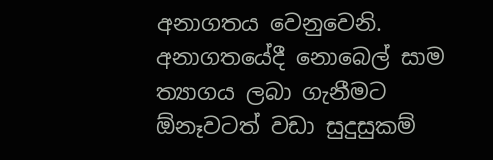අනාගතය වෙනුවෙනි. අනාගතයේදී නොබෙල් සාම ත්‍යාගය ලබා ගැනීමට ඕනෑවටත් වඩා සුදුසුකම්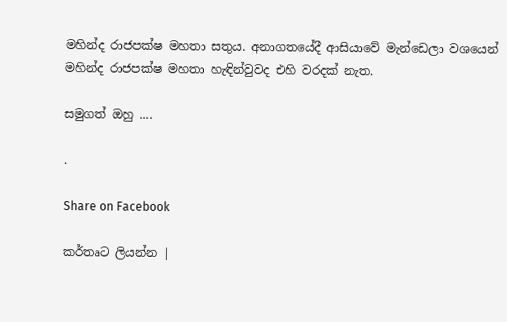මහින්ද රාජපක්ෂ මහතා සතුය. අනාගතයේදී ආසියාවේ මැන්ඩෙලා වශයෙන් මහින්ද රාජපක්ෂ මහතා හැඳින්වුවද එහි වරදක් නැත.

සමුගත් ඔහු ....

.

Share on Facebook

කර්තෘට ලියන්න |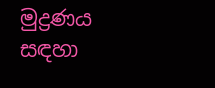මුද්‍රණය සඳහා